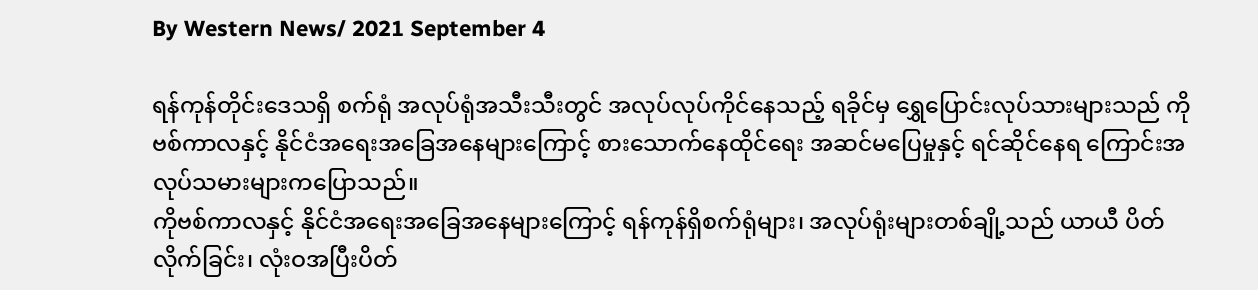By Western News/ 2021 September 4

ရန်ကုန်တိုင်းဒေသရှိ စက်ရုံ အလုပ်ရုံအသီးသီးတွင် အလုပ်လုပ်ကိုင်နေသည့် ရခိုင်မှ ရွှေပြောင်းလုပ်သားများသည် ကိုဗစ်ကာလနှင့် နိုင်ငံအရေးအခြေအနေများကြောင့် စားသောက်နေထိုင်ရေး အဆင်မပြေမှုနှင့် ရင်ဆိုင်နေရ ကြောင်းအလုပ်သမားများကပြောသည်။
ကိုဗစ်ကာလနှင့် နိုင်ငံအရေးအခြေအနေများကြောင့် ရန်ကုန်ရှိစက်ရုံများ၊ အလုပ်ရုံးများတစ်ချို့သည် ယာယီ ပိတ်လိုက်ခြင်း၊ လုံးဝအပြီးပိတ်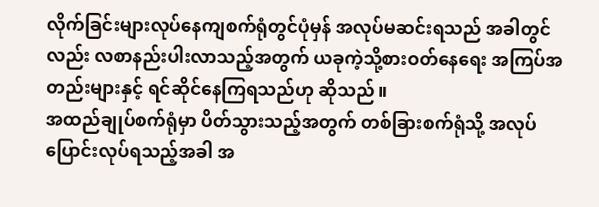လိုက်ခြင်းများလုပ်နေကျစက်ရုံတွင်ပုံမှန် အလုပ်မဆင်းရသည် အခါတွင်လည်း လစာနည်းပါးလာသည့်အတွက် ယခုကဲ့သို့စားဝတ်နေရေး အကြပ်အတည်းများနှင့် ရင်ဆိုင်နေကြရသည်ဟု ဆိုသည်။
အထည်ချုပ်စက်ရုံမှာ ပိတ်သွားသည့်အတွက် တစ်ခြားစက်ရုံသို့ အလုပ်ပြောင်းလုပ်ရသည့်အခါ အ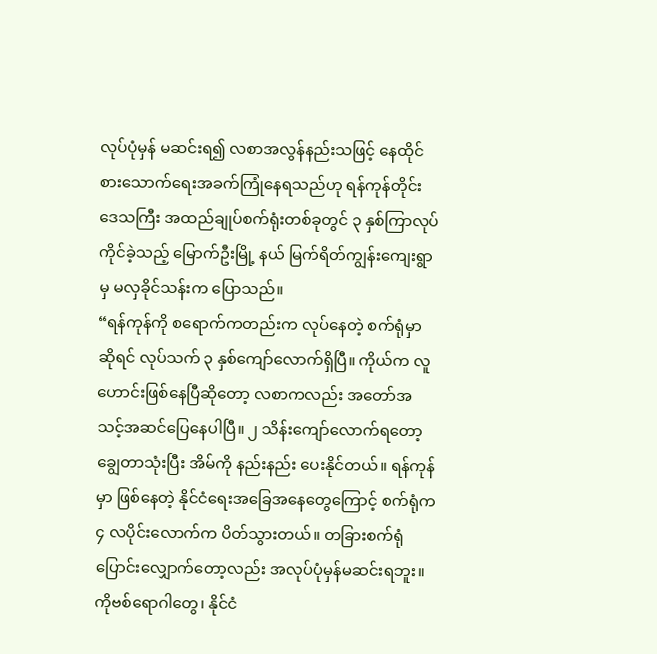လုပ်ပုံမှန် မဆင်းရ၍ လစာအလွန်နည်းသဖြင့် နေထိုင်စားသောက်ရေးအခက်ကြုံနေရသည်ဟု ရန်ကုန်တိုင်းဒေသကြီး အထည်ချုပ်စက်ရုံးတစ်ခုတွင် ၃ နှစ်ကြာလုပ်ကိုင်ခဲ့သည့် မြောက်ဦးမြို့ နယ် မြက်ရိတ်ကျွန်းကျေးရွာမှ မလှခိုင်သန်းက ပြောသည်။
“ရန်ကုန်ကို စရောက်ကတည်းက လုပ်နေတဲ့ စက်ရုံမှာ ဆိုရင် လုပ်သက် ၃ နှစ်ကျော်လောက်ရှိပြီ။ ကိုယ်က လူဟောင်းဖြစ်နေပြီဆိုတော့ လစာကလည်း အတော်အသင့်အဆင်ပြေနေပါပြီ။ ၂ သိန်းကျော်လောက်ရတော့ ချွေတာသုံးပြီး အိမ်ကို နည်းနည်း ပေးနိုင်တယ်။ ရန်ကုန်မှာ ဖြစ်နေတဲ့ နိုင်ငံရေးအခြေအနေတွေကြောင့် စက်ရုံက ၄ လပိုင်းလောက်က ပိတ်သွားတယ်။ တခြားစက်ရုံပြောင်းလျှောက်တော့လည်း အလုပ်ပုံမှန်မဆင်းရဘူး။ ကိုဗစ်ရောဂါတွေ၊ နိုင်ငံ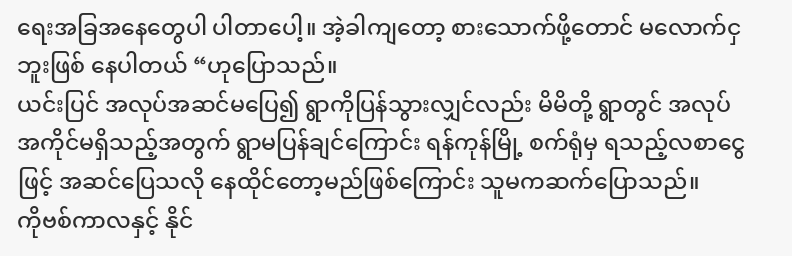ရေးအခြအနေတွေပါ ပါတာပေါ့။ အဲ့ခါကျတော့ စားသောက်ဖို့တောင် မလောက်ငှဘူးဖြစ် နေပါတယ် “ဟုပြောသည်။
ယင်းပြင် အလုပ်အဆင်မပြေ၍ ရွာကိုပြန်သွားလျှင်လည်း မိမိတို့ ရွာတွင် အလုပ်အကိုင်မရှိသည့်အတွက် ရွာမပြန်ချင်ကြောင်း ရန်ကုန်မြို့ စက်ရုံမှ ရသည့်လစာငွေဖြင့် အဆင်ပြေသလို နေထိုင်တော့မည်ဖြစ်ကြောင်း သူမကဆက်ပြောသည်။
ကိုဗစ်ကာလနှင့် နိုင်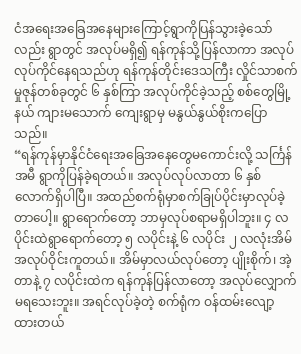ငံအရေးအခြေအနေများကြောင့်ရွာကိုပြန်သွားခဲ့သော်လည်း ရွာတွင် အလုပ်မရှိ၍ ရန်ကုန်သို့ပြန်လာကာ အလုပ် လုပ်ကိုင်နေရသည်ဟု ရန်ကုန်တိုင်းဒေသကြီး လှိုင်သာစက်မှုဇုန်တစ်ခုတွင် ၆ နှစ်ကြာ အလုပ်ကိုင်ခဲ့သည့် စစ်တွေမြို့နယ် ကျားမသောက် ကျေးရွာမှ မနွယ်နွယ်စိုးကပြောသည်။
“ရန်ကုန်မှာနိုင်ငံရေးအခြေအနေတွေမကောင်းလို့ သင်္ကြန်အမီ ရွာကိုပြန်ခဲ့ရတယ်။ အလုပ်လုပ်လာတာ ၆ နှစ်လောက်ရှိပါပြီ။ အထည်စက်ရုံမှာစက်ခြုပ်ပိုင်းမှာလုပ်ခဲ့တာပေါ့။ ရွာရောက်တော့ ဘာမှလုပ်စရာမရှိပါဘူး။ ၄ လပိုင်းထဲရွာရောက်တော့ ၅ လပိုင်းနဲ့ ၆ လပိုင်း ၂ လလုံးအိမ်အလုပ်ဝိုင်းကူတယ်။ အိမ်မှာလယ်လုပ်တော့ ပျိုးစိုက်၊ အဲ့တာနဲ့ ၇ လပိုင်းထဲက ရန်ကုန်ပြန်လာတော့ အလုပ်လျှောက်မရသေးဘူး။ အရင်လုပ်ခဲ့တဲ့ စက်ရုံက ဝန်ထမ်းလျော့ ထားတယ်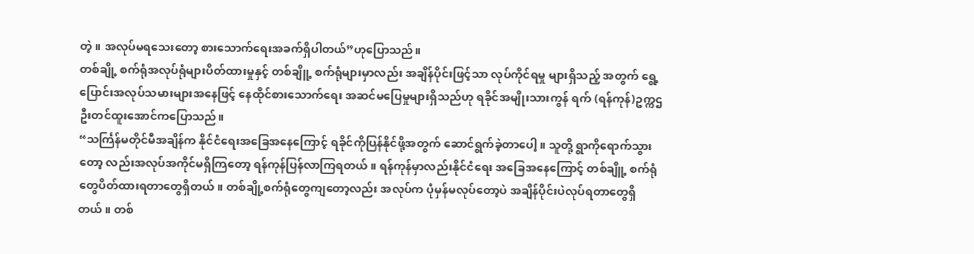တဲ့။ အလုပ်မရသေးတော့ စားသောက်ရေးအခက်ရှိပါတယ်”ဟုပြောသည်။
တစ်ချို့ စက်ရုံအလုပ်ရုံများပိတ်ထားမှုနှင့် တစ်ချိူ့ စက်ရုံများမှာလည်း အချိန်ပိုင်းဖြင့်သာ လုပ်ကိုင်ရမှု များရှိသည့် အတွက် ရွေ့ပြောင်းအလုပ်သမားများအနေဖြင့် နေထိုင်စားသောက်ရေး အဆင်မပြေမှုများရှိသည်ဟု ရခိုင်အမျိုးသားကွန် ရက် (ရန်ကုန်)ဥက္ကဌ ဦးတင်ထူးအောင်ကပြောသည်။
“သင်္ကြန်မတိုင်မီအချိန်က နိုင်ငံရေးအခြေအနေကြောင့် ရခိုင်ကိုပြန်နိုင်ဖို့အတွက် ဆောင်ရွက်ခဲ့တာပေါ့။ သူတို့ ရွာကိုရောက်သွားတော့ လည်းအလုပ်အကိုင်မရှိကြတော့ ရန်ကုန်ပြန်လာကြရတယ်။ ရန်ကုန်မှာလည်းနိုင်ငံရေး အခြေအနေကြောင့် တစ်ချိူ့ စက်ရုံတွေပိတ်ထားရတာတွေရှိတယ်။ တစ်ချို့စက်ရုံတွေကျတော့လည်း အလုပ်က ပုံမှန်မလုပ်တော့ပဲ အချိန်ပိုင်းပဲလုပ်ရတာတွေရှိတယ်။ တစ်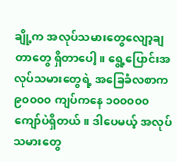ချို့က အလုပ်သမားတွေလျော့ချတာတွေ ရှိတာပေါ့။ ရွေ့ပြောင်းအလုပ်သမားတွေရဲ့ အခြေခံလစာက ၉၀၀၀၀ ကျပ်ကနေ ၁၀၀၀၀၀ ကျော်ပဲရှိတယ်။ ဒါပေမယ့် အလုပ်သမားတွေ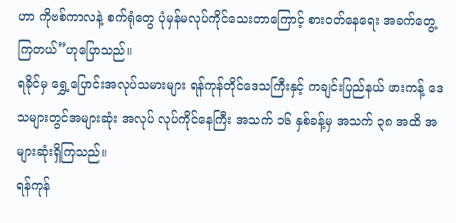ဟာ ကိုဗစ်ကာလနဲ့ စက်ရုံတွေ ပုံမှန်မလုပ်ကိုင်သေးတာကြောင့် စားဝတ်နေရေး အခက်တွေ့ ကြတယ်”ဟုပြောသည်။
ရခိုင်မှ ရွှေ့ပြောင်းအလုပ်သမားများ ရန်ကုန်တိုင်ဒေသကြီးနှင့် ကချင်းပြည်နယ် ဖားကန့် ဒေသများတွင်အများဆုံး အလုပ် လုပ်ကိုင်နေကြီး အသက် ၁၆ နှစ်ခန့်မှ အသက် ၃၈ အထိ အများဆုံးရှိကြသည်။
ရန်ကုန်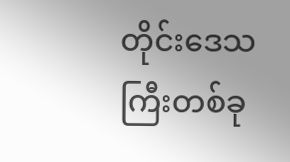တိုင်းဒေသကြီးတစ်ခု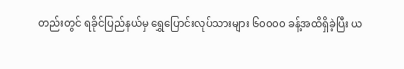တည်းတွင် ရခိုင်ပြည်နယ်မှ ရွှေပြောင်းလုပ်သားများ ၆၀၀၀၀ ခန့်အထိရှိခဲ့ပြီး ယ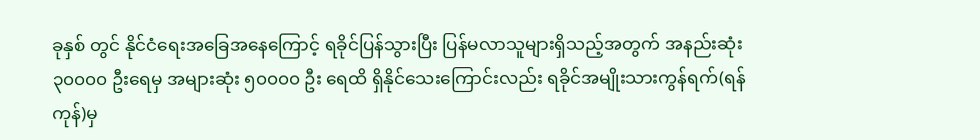ခုနှစ် တွင် နိုင်ငံရေးအခြေအနေကြောင့် ရခိုင်ပြန်သွားပြီး ပြန်မလာသူများရှိသည့်အတွက် အနည်းဆုံး ၃၀၀၀၀ ဦးရေမှ အများဆုံး ၅၀၀၀၀ ဦး ရေထိ ရှိနိုင်သေးကြောင်းလည်း ရခိုင်အမျိုးသားကွန်ရက်(ရန်ကုန်)မှ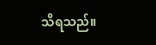သိရသည်။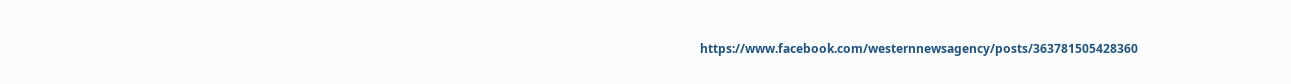https://www.facebook.com/westernnewsagency/posts/363781505428360